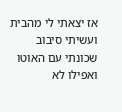אז יצאתי לי מהבית ועשיתי סיבוב שכונתי עם האוטו ואפילו לא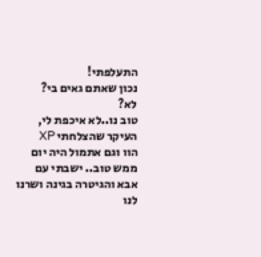התעלפתי!
נכון שאתם גאים בי?
לא?
טוב נו..לא איכפת לי, העיקר שהצלחתי XP
הוו וגם אתמול היה יום ממש טוב.. ישבתי עם אבא והגיטרה בגינה ושרנו לנו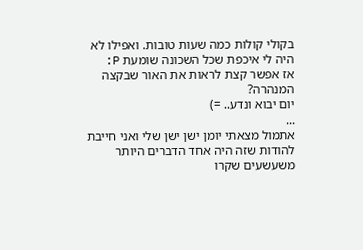בקולי קולות כמה שעות טובות. ואפילו לא היה לי איכפת שכל השכונה שומעת P:
אז אפשר קצת לראות את האור שבקצה המנהרה?
יום יבוא ונדע.. =)
...
אתמול מצאתי יומן ישן ישן שלי ואני חייבת להודות שזה היה אחד הדברים היותר משעשעים שקרו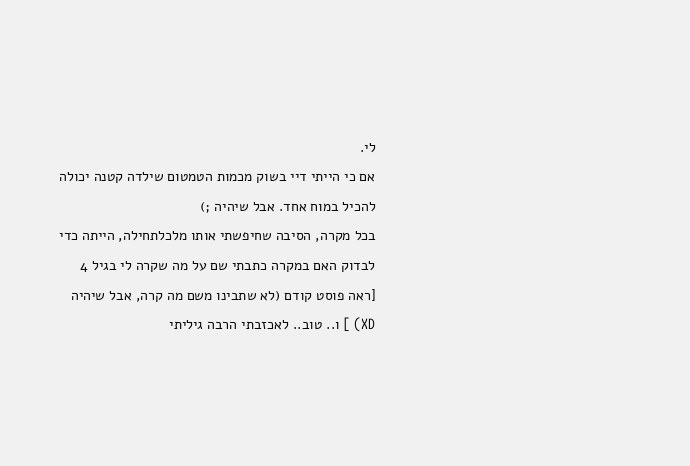לי.
אם כי הייתי דיי בשוק מכמות הטמטום שילדה קטנה יכולה להכיל במוח אחד. אבל שיהיה ;)
בכל מקרה, הסיבה שחיפשתי אותו מלכלתחילה, הייתה כדי לבדוק האם במקרה כתבתי שם על מה שקרה לי בגיל 4 [ראה פוסט קודם (לא שתבינו משם מה קרה, אבל שיהיה XD) ] ו.. טוב.. לאכזבתי הרבה גיליתי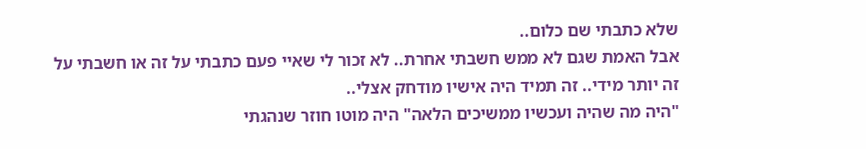שלא כתבתי שם כלום..
אבל האמת שגם לא ממש חשבתי אחרת.. לא זכור לי שאיי פעם כתבתי על זה או חשבתי על זה יותר מידי.. זה תמיד היה אישיו מודחק אצלי..
"היה מה שהיה ועכשיו ממשיכים הלאה" היה מוטו חוזר שנהגתי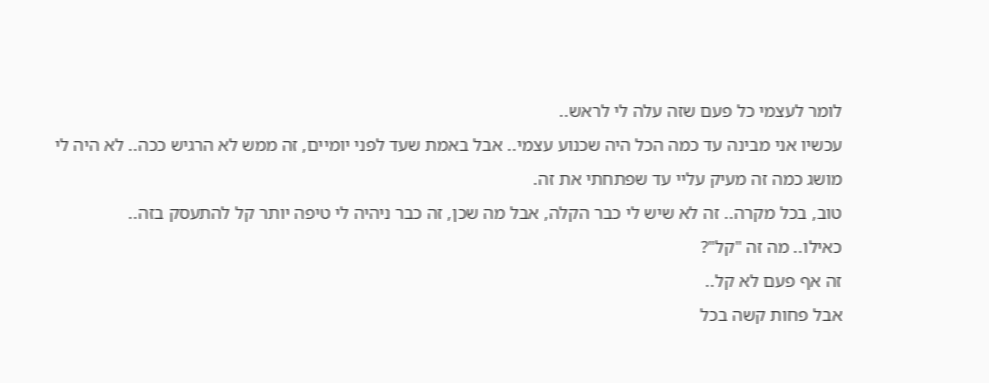לומר לעצמי כל פעם שזה עלה לי לראש..
עכשיו אני מבינה עד כמה הכל היה שכנוע עצמי.. אבל באמת שעד לפני יומיים, זה ממש לא הרגיש ככה.. לא היה לי מושג כמה זה מעיק עליי עד שפתחתי את זה.
טוב, בכל מקרה.. זה לא שיש לי כבר הקלה, אבל מה שכן, זה כבר ניהיה לי טיפה יותר קל להתעסק בזה..
כאילו.. מה זה "קל"?
זה אף פעם לא קל..
אבל פחות קשה בכל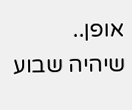אופן..
שיהיה שבוע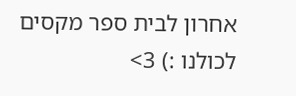אחרון לבית ספר מקסים לכולנו :) 3>